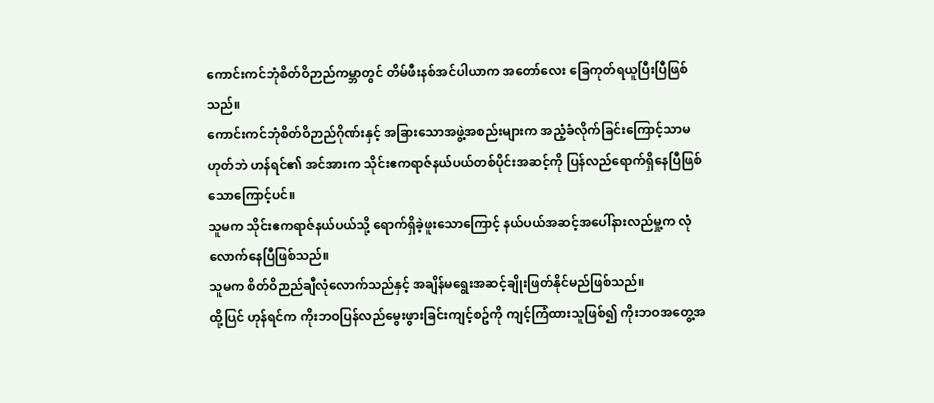ကောင်းကင်ဘုံစိတ်ဝိဉာည်ကမ္ဘာတွင် တိမ်ဖီးနစ်အင်ပါယာက အတော်လေး ခြေကုတ်ရယူပြီးပြီဖြစ်သည်။
ကောင်းကင်ဘုံစိတ်ဝိဉာည်ဂိုဏ်းနှင့် အခြားသောအဖွဲ့အစည်းများက အညံ့ခံလိုက်ခြင်းကြောင့်သာမဟုတ်ဘဲ ဟန်ရင်၏ အင်အားက သိုင်းဧကရာဇ်နယ်ပယ်တစ်ပိုင်းအဆင့်ကို ပြန်လည်ရောက်ရှိနေပြီဖြစ်သောကြောင့်ပင်။
သူမက သိုင်းဧကရာဇ်နယ်ပယ်သို့ ရောက်ရှိခဲ့ဖူးသောကြောင့် နယ်ပယ်အဆင့်အပေါ်နားလည်မှု့က လုံလောက်နေပြီဖြစ်သည်။
သူမက စိတ်ဝိဉာည်ချီလုံလောက်သည်နှင့် အချိန်မရွေးအဆင့်ချိုးဖြတ်နိုင်မည်ဖြစ်သည်။
ထို့ပြင် ဟုန်ရင်က ကိုးဘဝပြန်လည်မွေးဖွားခြင်းကျင့်စဥ်ကို ကျင့်ကြံထားသူဖြစ်၍ ကိုးဘဝအတွေ့အ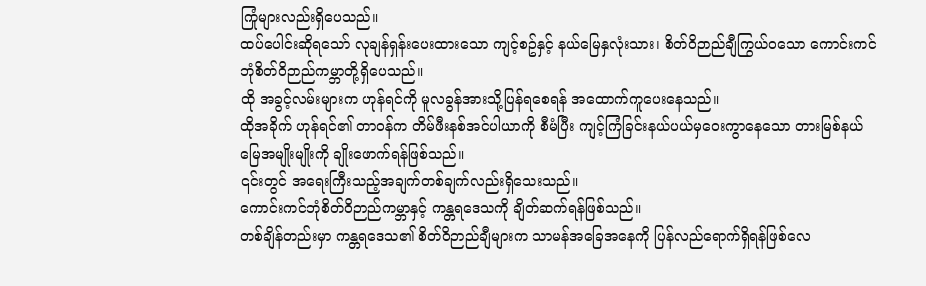ကြုံများလည်းရှိပေသည်။
ထပ်ပေါင်းဆိုရသော် လုချန်ရှန်းပေးထားသော ကျင့်စဥ်နှင့် နယ်မြေနှလုံးသား၊ စိတ်ဝိဉာည်ချီကြွယ်ဝသော ကောင်းကင်ဘုံစိတ်ဝိဉာည်ကမ္ဘာတို့ရှိပေသည်။
ထို အခွင့်လမ်းများက ဟုန်ရင်ကို မူလခွန်အားသို့ပြန်ရစေရန် အထောက်ကူပေးနေသည်။
ထိုအခိုက် ဟုန်ရင်၏ တာဝန်က တိမ်ဖီးနစ်အင်ပါယာကို စီမံပြီး ကျင့်ကြံခြင်းနယ်ပယ်မှဝေးကွာနေသော တားမြစ်နယ်မြေအမျိုးမျိုးကို ချိုးဖောက်ရန်ဖြစ်သည်။
၎င်းတွင် အရေးကြီးသည့်အချက်တစ်ချက်လည်းရှိသေးသည်။
ကောင်းကင်ဘုံစိတ်ဝိဉာည်ကမ္ဘာနှင့် ကန္တရဒေသကို ချိတ်ဆက်ရန်ဖြစ်သည်။
တစ်ချိန်တည်းမှာ ကန္တရဒေသ၏ စိတ်ဝိဉာည်ချီများက သာမန်အခြေအနေကို ပြန်လည်ရောက်ရှိရန်ဖြစ်လေ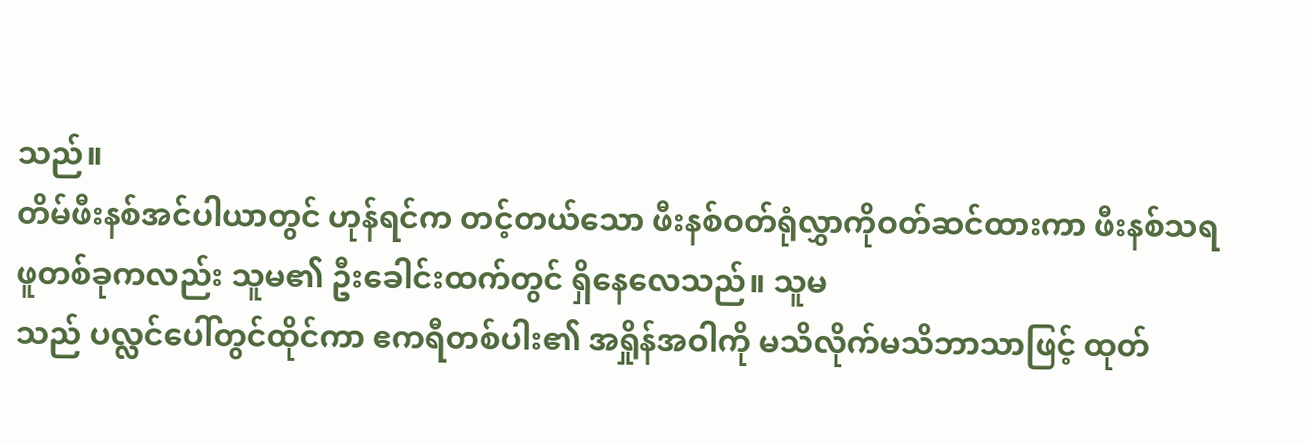သည်။
တိမ်ဖီးနစ်အင်ပါယာတွင် ဟုန်ရင်က တင့်တယ်သော ဖီးနစ်ဝတ်ရုံလွှာကိုဝတ်ဆင်ထားကာ ဖီးနစ်သရဖူတစ်ခုကလည်း သူမ၏ ဦးခေါင်းထက်တွင် ရှိနေလေသည်။ သူမ
သည် ပလ္လင်ပေါ်တွင်ထိုင်ကာ ဧကရီတစ်ပါး၏ အရှိုန်အဝါကို မသိလိုက်မသိဘာသာဖြင့် ထုတ်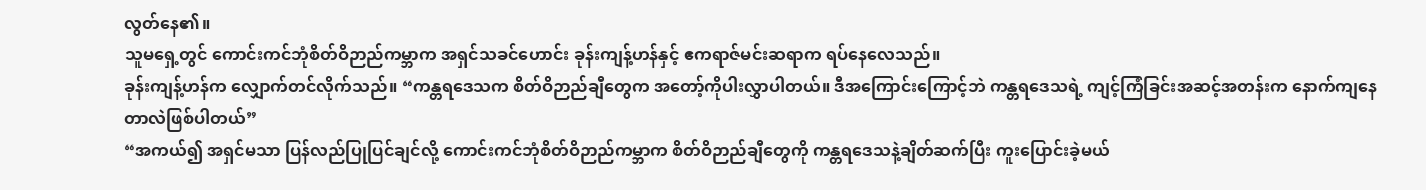လွတ်နေ၏။
သူမရှေ့တွင် ကောင်းကင်ဘုံစိတ်ဝိဉာည်ကမ္ဘာက အရှင်သခင်ဟောင်း ခုန်းကျန့်ဟန်နှင့် ဧကရာဇ်မင်းဆရာက ရပ်နေလေသည်။
ခုန်းကျန့်ဟန်က လျှောက်တင်လိုက်သည်။ “ကန္တရဒေသက စိတ်ဝိဉာည်ချီတွေက အတော့်ကိုပါးလွှာပါတယ်။ ဒီအကြောင်းကြောင့်ဘဲ ကန္တရဒေသရဲ့ ကျင့်ကြံခြင်းအဆင့်အတန်းက နောက်ကျနေတာလဲဖြစ်ပါတယ်”
“အကယ်၍ အရှင်မသာ ပြန်လည်ပြုပြင်ချင်လို့ ကောင်းကင်ဘုံစိတ်ဝိဉာည်ကမ္ဘာက စိတ်ဝိဉာည်ချီတွေကို ကန္တရဒေသနဲ့ချိတ်ဆက်ပြီး ကူးပြောင်းခဲ့မယ်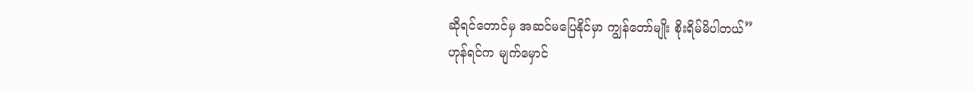ဆိုရင်တောင်မှ အဆင်မပြေနိုင်မှာ ကျွန်တော်မျိုး စိုးရိမ်မိပါတယ်”
ဟုန်ရင်က မျက်မှောင်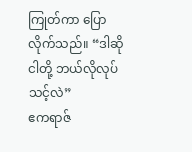ကြုတ်ကာ ပြောလိုက်သည်။ “ဒါဆို ငါတို့ ဘယ်လိုလုပ်သင့်လဲ”
ဧကရာဇ်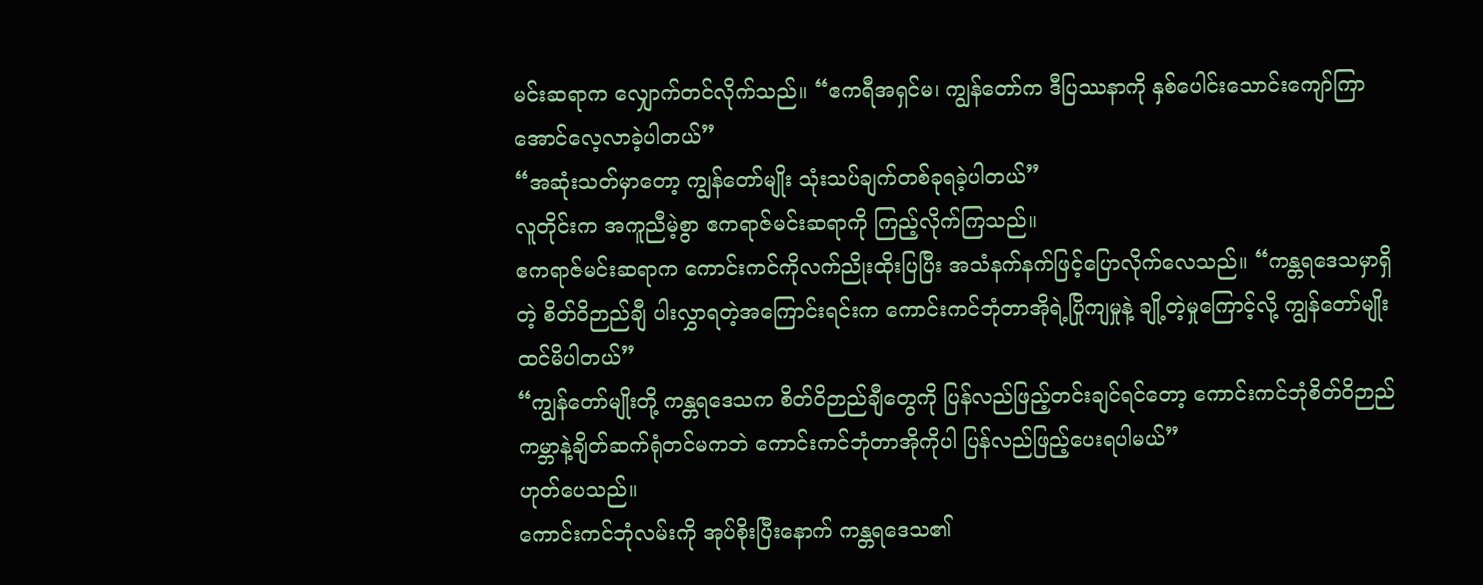မင်းဆရာက လျှောက်တင်လိုက်သည်။ “ဧကရီအရှင်မ၊ ကျွန်တော်က ဒီပြဿနာကို နှစ်ပေါင်းသောင်းကျော်ကြာအောင်လေ့လာခဲ့ပါတယ်”
“အဆုံးသတ်မှာတော့ ကျွန်တော်မျိုး သုံးသပ်ချက်တစ်ခုရခဲ့ပါတယ်”
လူတိုင်းက အကူညီမဲ့စွာ ဧကရာဇ်မင်းဆရာကို ကြည့်လိုက်ကြသည်။
ဧကရာဇ်မင်းဆရာက ကောင်းကင်ကိုလက်ညိုးထိုးပြပြီး အသံနက်နက်ဖြင့်ပြောလိုက်လေသည်။ “ကန္တရဒေသမှာရှိတဲ့ စိတ်ဝိဉာည်ချီ ပါးလွှာရတဲ့အကြောင်းရင်းက ကောင်းကင်ဘုံတာအိုရဲ့ပြိုကျမှုနဲ့ ချို့တဲ့မှုကြောင့်လို့ ကျွန်တော်မျိုးထင်မိပါတယ်”
“ကျွန်တော်မျိုးတို့ ကန္တရဒေသက စိတ်ဝိဉာည်ချီတွေကို ပြန်လည်ဖြည့်တင်းချင်ရင်တော့ ကောင်းကင်ဘုံစိတ်ဝိဉာည်ကမ္ဘာနဲ့ချိတ်ဆက်ရုံတင်မကဘဲ ကောင်းကင်ဘုံတာအိုကိုပါ ပြန်လည်ဖြည့်ပေးရပါမယ်”
ဟုတ်ပေသည်။
ကောင်းကင်ဘုံလမ်းကို အုပ်စိုးပြီးနောက် ကန္တရဒေသ၏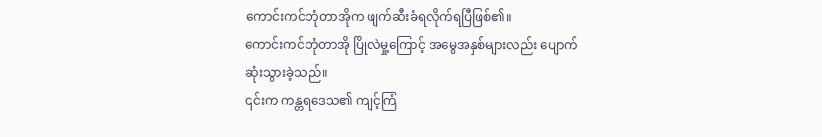ကောင်းကင်ဘုံတာအိုက ဖျက်ဆီးခံရလိုက်ရပြီဖြစ်၏။
ကောင်းကင်ဘုံတာအို ပြိုလဲမှု့ကြောင့် အမွေအနှစ်များလည်း ပျောက်ဆုံးသွားခဲ့သည်။
၎င်းက ကန္တရဒေသ၏ ကျင့်ကြံ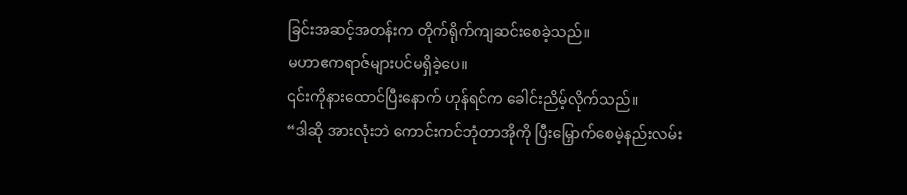ခြင်းအဆင့်အတန်းက တိုက်ရိုက်ကျဆင်းစေခဲ့သည်။
မဟာဧကရာဇ်များပင်မရှိခဲ့ပေ။
၎င်းကိုနားထောင်ပြီးနောက် ဟုန်ရင်က ခေါင်းညိမ့်လိုက်သည်။
“ဒါဆို အားလုံးဘဲ ကောင်းကင်ဘုံတာအိုကို ပြီးမြှောက်စေမဲ့နည်းလမ်း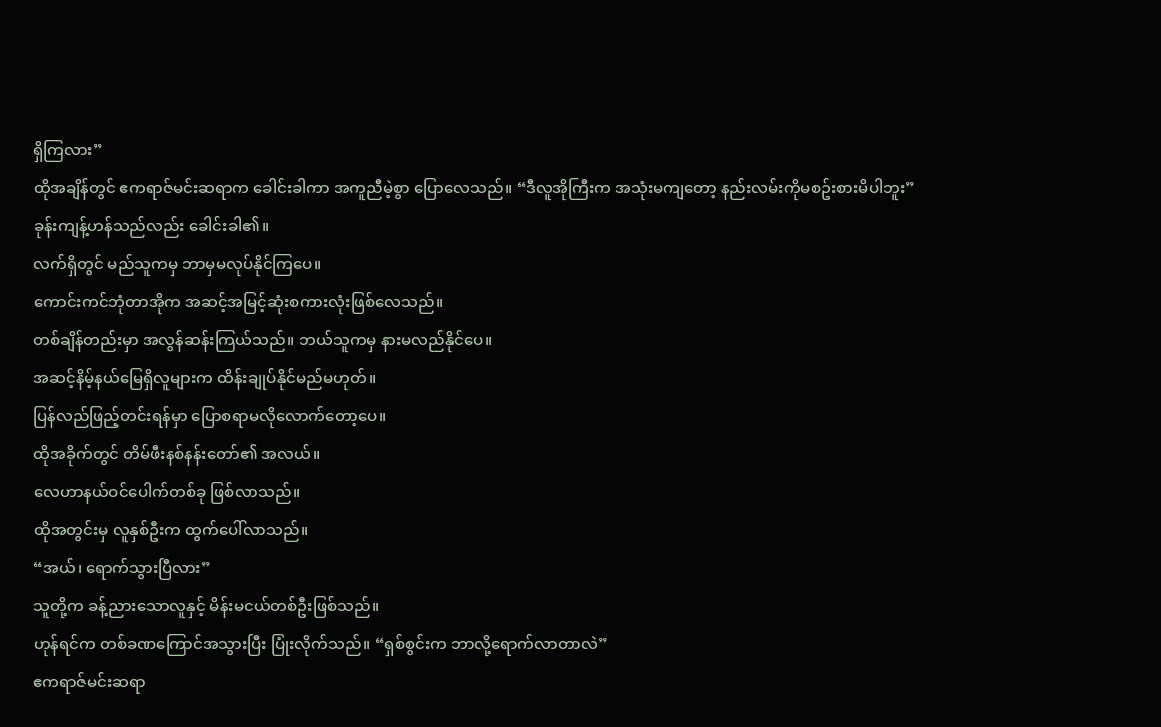ရှိကြလား”
ထိုအချိန်တွင် ဧကရာဇ်မင်းဆရာက ခေါင်းခါကာ အကူညီမဲ့စွာ ပြောလေသည်။ “ဒီလူအိုကြီးက အသုံးမကျတော့ နည်းလမ်းကိုမစဥ်းစားမိပါဘူး”
ခုန်းကျန့်ဟန်သည်လည်း ခေါင်းခါ၏။
လက်ရှိတွင် မည်သူကမှ ဘာမှမလုပ်နိုင်ကြပေ။
ကောင်းကင်ဘုံတာအိုက အဆင့်အမြင့်ဆုံးစကားလုံးဖြစ်လေသည်။
တစ်ချိန်တည်းမှာ အလွန်ဆန်းကြယ်သည်။ ဘယ်သူကမှ နားမလည်နိုင်ပေ။
အဆင့်နိမ့်နယ်မြေရှိလူများက ထိန်းချုပ်နိုင်မည်မဟုတ်။
ပြန်လည်ဖြည့်တင်းရန်မှာ ပြောစရာမလိုလောက်တော့ပေ။
ထိုအခိုက်တွင် တိမ်ဖီးနစ်နန်းတော်၏ အလယ်။
လေဟာနယ်ဝင်ပေါက်တစ်ခု ဖြစ်လာသည်။
ထိုအတွင်းမှ လူနှစ်ဦးက ထွက်ပေါ်လာသည်။
“အယ်၊ ရောက်သွားပြီလား”
သူတို့က ခန့်ညားသောလူနှင့် မိန်းမငယ်တစ်ဦးဖြစ်သည်။
ဟုန်ရင်က တစ်ခဏကြောင်အသွားပြီး ပြုံးလိုက်သည်။ “ရှစ်စွင်းက ဘာလို့ရောက်လာတာလဲ”
ဧကရာဇ်မင်းဆရာ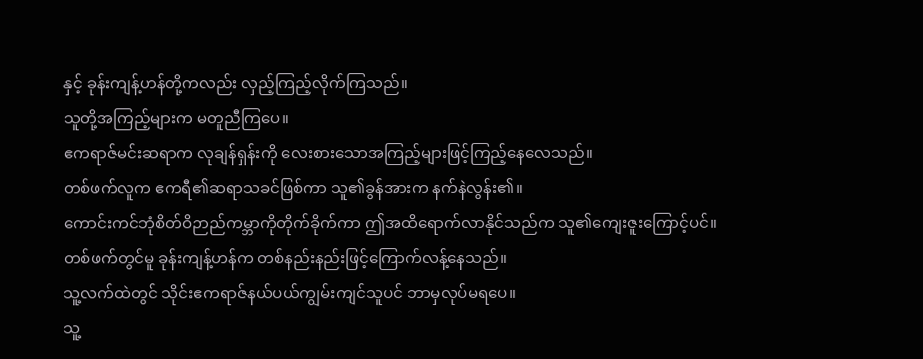နှင့် ခုန်းကျန့်ဟန်တို့ကလည်း လှည့်ကြည့်လိုက်ကြသည်။
သူတို့အကြည့်များက မတူညီကြပေ။
ဧကရာဇ်မင်းဆရာက လုချန်ရှန်းကို လေးစားသောအကြည့်များဖြင့်ကြည့်နေလေသည်။
တစ်ဖက်လူက ဧကရီ၏ဆရာသခင်ဖြစ်ကာ သူ၏ခွန်အားက နက်နဲလွန်း၏။
ကောင်းကင်ဘုံစိတ်ဝိဉာည်ကမ္ဘာကိုတိုက်ခိုက်ကာ ဤအထိရောက်လာနိုင်သည်က သူ၏ကျေးဇူးကြောင့်ပင်။
တစ်ဖက်တွင်မူ ခုန်းကျန့်ဟန်က တစ်နည်းနည်းဖြင့်ကြောက်လန့်နေသည်။
သူ့လက်ထဲတွင် သိုင်းဧကရာဇ်နယ်ပယ်ကျွမ်းကျင်သူပင် ဘာမှလုပ်မရပေ။
သူ့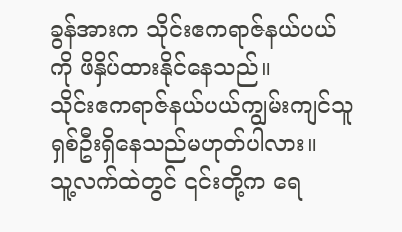ခွန်အားက သိုင်းဧကရာဇ်နယ်ပယ်ကို ဖိနှိပ်ထားနိုင်နေသည်။
သိုင်းဧကရာဇ်နယ်ပယ်ကျွမ်းကျင်သူ ရှစ်ဦးရှိနေသည်မဟုတ်ပါလား။
သူ့လက်ထဲတွင် ၎င်းတို့က ရေ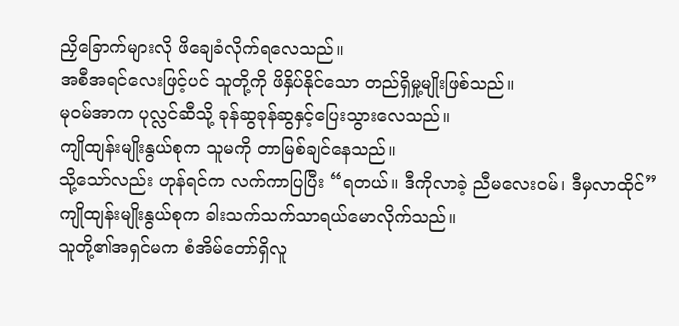ညှိခြောက်များလို ဖိချေခံလိုက်ရလေသည်။
အစီအရင်လေးဖြင့်ပင် သူတို့ကို ဖိနှိပ်နိုင်သော တည်ရှိမှု့မျိုးဖြစ်သည်။
မုဝမ်အာက ပုလ္လင်ဆီသို့ ခုန်ဆွခုန်ဆွနှင့်ပြေးသွားလေသည်။
ကျိုထျန်းမျိုးနွယ်စုက သူမကို တာမြစ်ချင်နေသည်။
သို့သော်လည်း ဟုန်ရင်က လက်ကာပြပြီး “ရတယ်။ ဒီကိုလာခဲ့ ညီမလေးဝမ်၊ ဒီမှလာထိုင်”
ကျိုထျန်းမျိုးနွယ်စုက ခါးသက်သက်သာရယ်မောလိုက်သည်။
သူတို့၏အရှင်မက စံအိမ်တော်ရှိလူ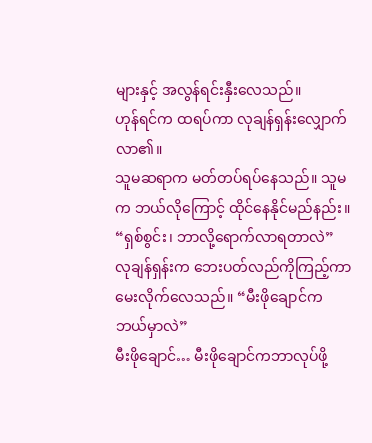များနှင့် အလွန်ရင်းနှီးလေသည်။
ဟုန်ရင်က ထရပ်ကာ လုချန်ရှန်းလျှောက်လာ၏။
သူမဆရာက မတ်တပ်ရပ်နေသည်။ သူမက ဘယ်လိုကြောင့် ထိုင်နေနိုင်မည်နည်း။
“ရှစ်စွင်း၊ ဘာလို့ရောက်လာရတာလဲ”
လုချန်ရှန်းက ဘေးပတ်လည်ကိုကြည့်ကာ မေးလိုက်လေသည်။ “မီးဖိုချောင်က ဘယ်မှာလဲ”
မီးဖိုချောင်… မီးဖိုချောင်ကဘာလုပ်ဖို့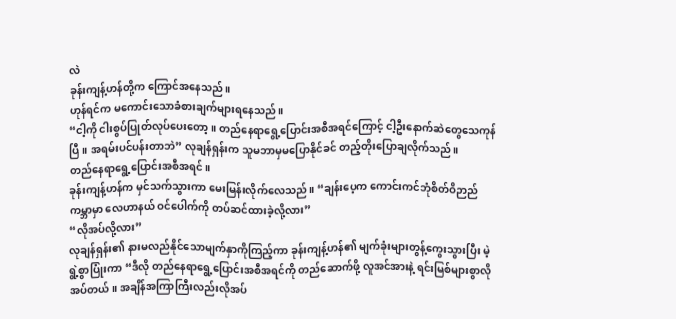လဲ
ခုန်းကျန့်ဟန်တို့က ကြောင်အနေသည်။
ဟုန်ရင်က မကောင်းသောခံစားချက်များရနေသည်။
“ငါ့ကို ငါးစွပ်ပြုတ်လုပ်ပေးတော့။ တည်နေရာရွေ့ပြောင်းအစီအရင်ကြောင့် ငါ့ဦးနောက်ဆဲတွေသေကုန်ပြီ။ အရမ်းပင်ပန်းတာဘဲ” လုချန်ရှန်းက သူမဘာမှမပြောနိုင်ခင် တည့်တိုးပြောချလိုက်သည်။
တည်နေရာရွေ့ပြောင်းအစီအရင်။
ခုန်းကျန့်ဟန်က မှင်သက်သွားကာ မေးမြန်းလိုက်လေသည်။ “ချန်းပေ့က ကောင်းကင်ဘုံစိတ်ဝိဉာည်ကမ္ဘာမှာ လေဟာနယ် ဝင်ပေါက်ကို တပ်ဆင်ထားခဲ့လို့လား”
“လိုအပ်လို့လား”
လုချန်ရှန်း၏ နားမလည်နိုင်သောမျက်နှာကိုကြည့်ကာ ခုန်းကျန့်ဟန်၏ မျက်ခုံးများတွန့်ကွေးသွားပြီး မဲ့ရွဲ့စွာပြုံးကာ “ဒီလို တည်နေရာရွေ့ပြောင်းအစီအရင်ကို တည်ဆောက်ဖို့ လူအင်အားနဲ့ ရင်းမြစ်များစွာလိုအပ်တယ်။ အချိန်အကြာကြီးလည်းလိုအပ်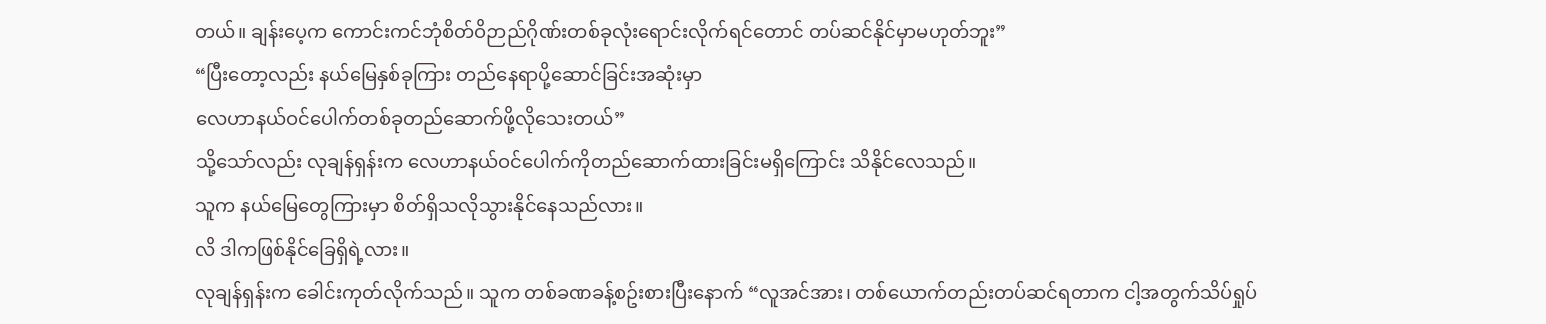တယ်။ ချန်းပေ့က ကောင်းကင်ဘုံစိတ်ဝိဉာည်ဂိုဏ်းတစ်ခုလုံးရောင်းလိုက်ရင်တောင် တပ်ဆင်နိုင်မှာမဟုတ်ဘူး”
“ပြီးတော့လည်း နယ်မြေနှစ်ခုကြား တည်နေရာပို့ဆောင်ခြင်းအဆုံးမှာ
လေဟာနယ်ဝင်ပေါက်တစ်ခုတည်ဆောက်ဖို့လိုသေးတယ်”
သို့သော်လည်း လုချန်ရှန်းက လေဟာနယ်ဝင်ပေါက်ကိုတည်ဆောက်ထားခြင်းမရှိကြောင်း သိနိုင်လေသည်။
သူက နယ်မြေတွေကြားမှာ စိတ်ရှိသလိုသွားနိုင်နေသည်လား။
လိ ဒါကဖြစ်နိုင်ခြေရှိရဲ့လား။
လုချန်ရှန်းက ခေါင်းကုတ်လိုက်သည်။ သူက တစ်ခဏခန့်စဥ်းစားပြီးနောက် “လူအင်အား၊ တစ်ယောက်တည်းတပ်ဆင်ရတာက ငါ့အတွက်သိပ်ရှုပ်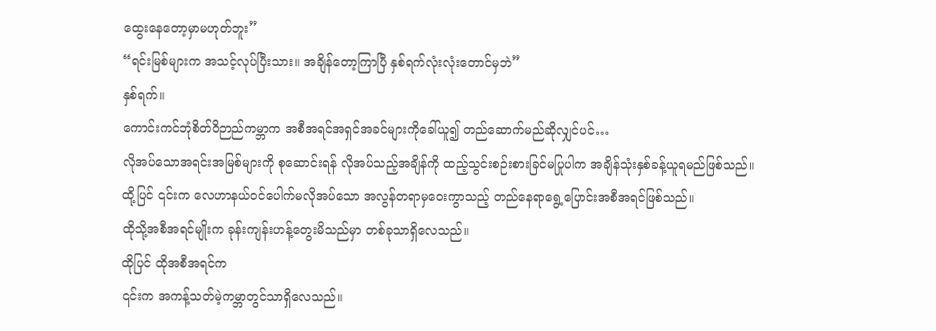ထွေးနေတော့မှာမဟုတ်ဘူး”
“ရင်းမြစ်များက အသင့်လုပ်ပြီးသား။ အချိန်တော့ကြာပြီ နှစ်ရက်လုံးလုံးတောင်မှဘဲ”
နှစ်ရက်။
ကောင်းကင်ဘုံစိတ်ဝိဉာည်ကမ္ဘာက အစီအရင်အရှင်အခင်များကိုခေါ်ယူ၍ တည်ဆောက်မည်ဆိုလျှင်ပင်…
လိုအပ်သောအရင်းအမြစ်များကို စုဆောင်းရန် လိုအပ်သည့်အချိန်ကို ထည့်သွင်းစဉ်းစားခြင်မပြုပါက အချိန်သုံးနှစ်ခန့်ယူရမည်ဖြစ်သည်။
ထို့ပြင် ၎င်းက လေဟာနယ်ဝင်ပေါက်မလိုအပ်သော အလွန်တရာမှဝေးကွာသည့် တည်နေရာရွေ့ပြောင်းအစီအရင်ဖြစ်သည်။
ထိုသို့အစီအရင်မျိုးက ခုန်းကျန်းဟန့်တွေးမိသည်မှာ တစ်ခုသာရှိလေသည်။
ထိုပြင် ထိုအစီအရင်က
၎င်းက အကန့်သတ်မဲ့ကမ္ဘာတွင်သာရှိလေသည်။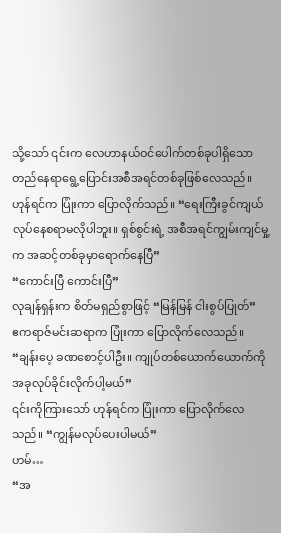သို့သော် ၎င်းက လေဟာနယ်ဝင်ပေါက်တစ်ခုပါရှိသော တည်နေရာရွေ့ပြောင်းအစီအရင်တစ်ခုဖြစ်လေသည်။
ဟုန်ရင်က ပြုံးကာ ပြောလိုက်သည်။ “ရေးကြီးခွင်ကျယ်လုပ်နေစရာမလိုပါဘူး။ ရှစ်စွင်းရဲ့ အစီအရင်ကျွမ်းကျင်မှု့က အဆင့်တစ်ခုမှာရောက်နေပြီ”
“ကောင်းပြီ ကောင်းပြီ”
လုချန်ရှန်းက စိတ်မရှည်စွာဖြင့် “မြန်မြန် ငါးစွပ်ပြုတ်”
ဧကရာဇ်မင်းဆရာက ပြုံးကာ ပြောလိုက်လေသည်။ “ချန်းပေ့ ခဏစောင့်ပါဦး။ ကျုပ်တစ်ယောက်ယောက်ကို အခုလုပ်ခိုင်းလိုက်ပါ့မယ်”
၎င်းကိုကြားသော် ဟုန်ရင်က ပြုံးကာ ပြောလိုက်လေသည်။ “ကျွန်မလုပ်ပေးပါမယ်”
ဟမ်…
“အ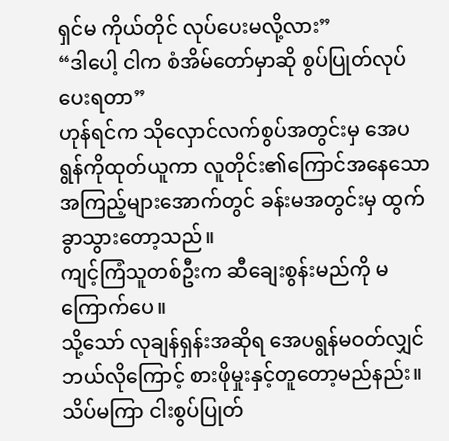ရှင်မ ကိုယ်တိုင် လုပ်ပေးမလို့လား”
“ဒါပေါ့ ငါက စံအိမ်တော်မှာဆို စွပ်ပြုတ်လုပ်ပေးရတာ”
ဟုန်ရင်က သိုလှောင်လက်စွပ်အတွင်းမှ အေပရွန်ကိုထုတ်ယူကာ လူတိုင်း၏ကြောင်အနေသော အကြည့်များအောက်တွင် ခန်းမအတွင်းမှ ထွက်ခွာသွားတော့သည်။
ကျင့်ကြံသူတစ်ဦးက ဆီချေးစွန်းမည်ကို မကြောက်ပေ။
သို့သော် လုချန်ရှန်းအဆိုရ အေပရွန်မဝတ်လျှင် ဘယ်လိုကြောင့် စားဖိုမှုးနှင့်တူတော့မည်နည်း။
သိပ်မကြာ ငါးစွပ်ပြုတ်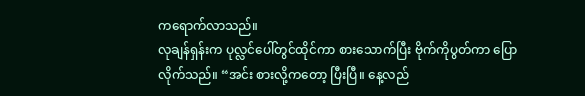ကရောက်လာသည်။
လုချန်ရှန်းက ပုလ္လင်ပေါ်တွင်ထိုင်ကာ စားသောက်ပြီး ဗိုက်ကိုပွတ်ကာ ပြောလိုက်သည်။ “အင်း စားလို့ကတော့ ပြီးပြီ။ နေ့လည်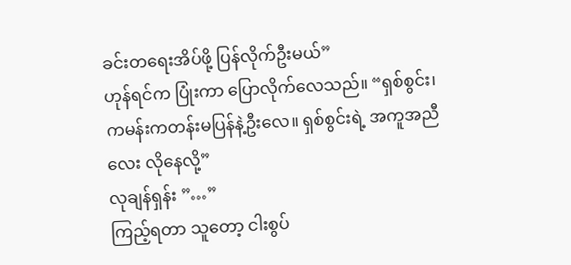ခင်းတရေးအိပ်ဖို့ ပြန်လိုက်ဦးမယ်”
ဟုန်ရင်က ပြုံးကာ ပြောလိုက်လေသည်။ “ရှစ်စွင်း၊ ကမန်းကတန်းမပြန်နဲ့ဦးလေ။ ရှစ်စွင်းရဲ့ အကူအညီလေး လိုနေလို့”
လုချန်ရှန်း ”…”
ကြည့်ရတာ သူတော့ ငါးစွပ်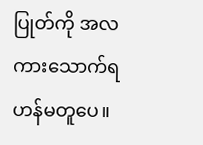ပြုတ်ကို အလကားသောက်ရဟန်မတူပေ။